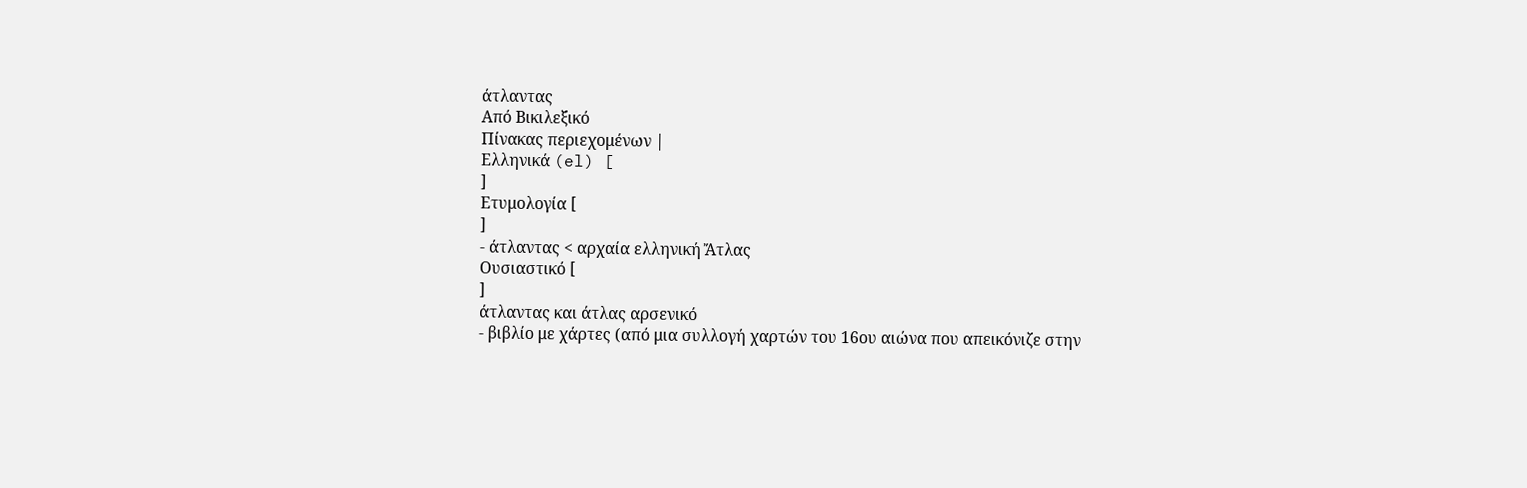άτλαντας
Από Βικιλεξικό
Πίνακας περιεχομένων |
Ελληνικά (el) [
]
Ετυμολογία [
]
- άτλαντας < αρχαία ελληνική Ἄτλας
Ουσιαστικό [
]
άτλαντας και άτλας αρσενικό
- βιβλίο με χάρτες (από μια συλλογή χαρτών του 16ου αιώνα που απεικόνιζε στην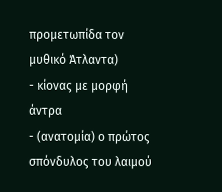προμετωπίδα τον μυθικό Άτλαντα)
- κίονας με μορφή άντρα
- (ανατομία) ο πρώτος σπόνδυλος του λαιμού